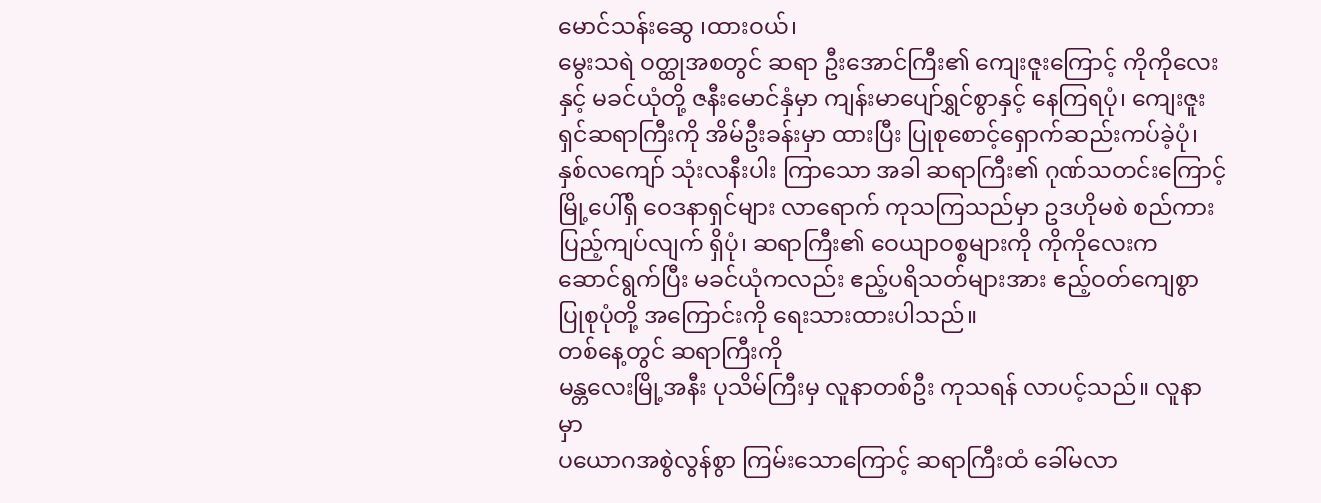မောင်သန်းဆွေ ၊ထားဝယ်၊
မွေးသရဲ ဝတ္ထုအစတွင် ဆရာ ဦးအောင်ကြီး၏ ကျေးဇူးကြောင့် ကိုကိုလေးနှင့် မခင်ယုံတို့ ဇနီးမောင်နှံမှာ ကျန်းမာပျော်ရွှင်စွာနှင့် နေကြရပုံ၊ ကျေးဇူးရှင်ဆရာကြီးကို အိမ်ဦးခန်းမှာ ထားပြီး ပြုစုစောင့်ရှောက်ဆည်းကပ်ခဲ့ပုံ၊ နှစ်လကျော် သုံးလနီးပါး ကြာသော အခါ ဆရာကြီး၏ ဂုဏ်သတင်းကြောင့် မြို့ပေါ်ရှိ ဝေဒနာရှင်များ လာရောက် ကုသကြသည်မှာ ဥဒဟိုမစဲ စည်ကား ပြည့်ကျပ်လျက် ရှိပုံ၊ ဆရာကြီး၏ ဝေယျာဝစ္စများကို ကိုကိုလေးက ဆောင်ရွက်ပြီး မခင်ယုံကလည်း ဧည့်ပရိသတ်များအား ဧည့်ဝတ်ကျေစွာ ပြုစုပုံတို့ အကြောင်းကို ရေးသားထားပါသည်။
တစ်နေ့တွင် ဆရာကြီးကို
မန္တလေးမြို့အနီး ပုသိမ်ကြီးမှ လူနာတစ်ဦး ကုသရန် လာပင့်သည်။ လူနာမှာ
ပယောဂအစွဲလွန်စွာ ကြမ်းသောကြောင့် ဆရာကြီးထံ ခေါ်မလာ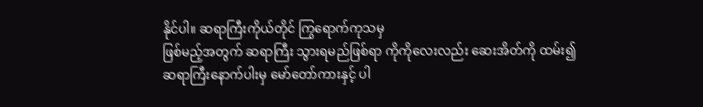နိုင်ပါ။ ဆရာကြီးကိုယ်တိုင် ကြွရောက်ကုသမှ
ဖြစ်မည့်အတွက် ဆရာကြီး သွားရမည်ဖြစ်ရာ ကိုကိုလေးလည်း ဆေးအိတ်ကို ထမ်း၍
ဆရာကြီးနောက်ပါးမှ မော်တော်ကားနှင့် ပါ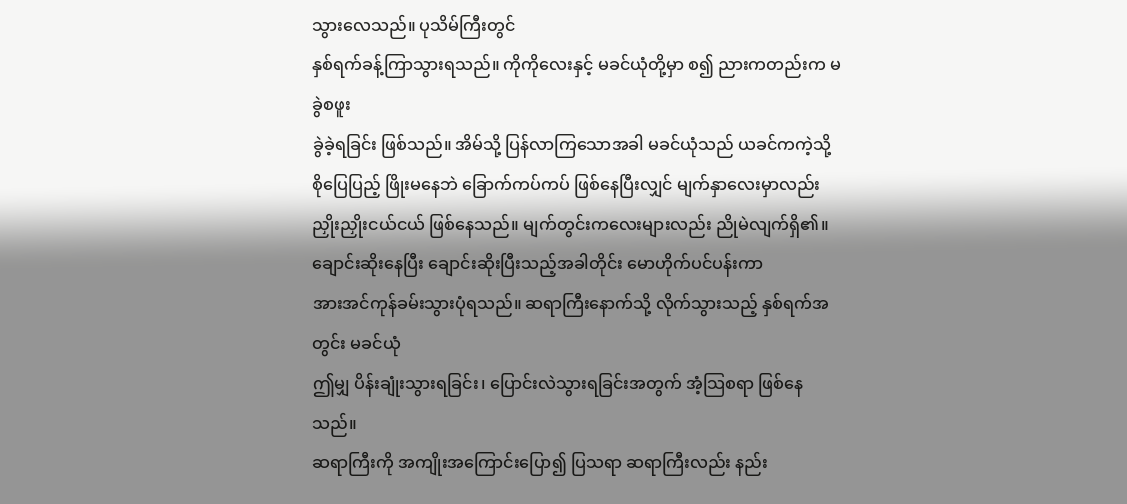သွားလေသည်။ ပုသိမ်ကြီးတွင်
နှစ်ရက်ခန့်ကြာသွားရသည်။ ကိုကိုလေးနှင့် မခင်ယုံတို့မှာ စ၍ ညားကတည်းက မခွဲစဖူး
ခွဲခဲ့ရခြင်း ဖြစ်သည်။ အိမ်သို့ ပြန်လာကြသောအခါ မခင်ယုံသည် ယခင်ကကဲ့သို့
စိုပြေပြည့် ဖြိုးမနေဘဲ ခြောက်ကပ်ကပ် ဖြစ်နေပြီးလျှင် မျက်နှာလေးမှာလည်း
ညှိုးညှိုးငယ်ငယ် ဖြစ်နေသည်။ မျက်တွင်းကလေးများလည်း ညိုမဲလျက်ရှိ၏။
ချောင်းဆိုးနေပြီး ချောင်းဆိုးပြီးသည့်အခါတိုင်း မောဟိုက်ပင်ပန်းကာ
အားအင်ကုန်ခမ်းသွားပုံရသည်။ ဆရာကြီးနောက်သို့ လိုက်သွားသည့် နှစ်ရက်အတွင်း မခင်ယုံ
ဤမျှ ပိန်းချုံးသွားရခြင်း၊ ပြောင်းလဲသွားရခြင်းအတွက် အံ့သြစရာ ဖြစ်နေသည်။
ဆရာကြီးကို အကျိုးအကြောင်းပြော၍ ပြသရာ ဆရာကြီးလည်း နည်း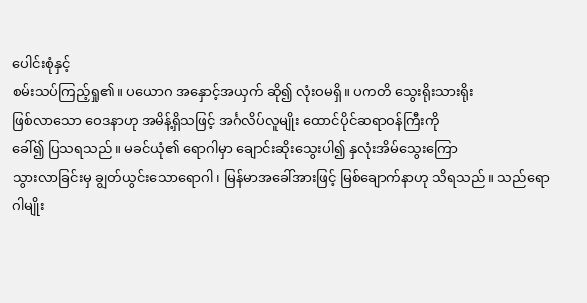ပေါင်းစုံနှင့်
စမ်းသပ်ကြည့်ရှု၏။ ပယောဂ အနှောင့်အယှက် ဆို၍ လုံးဝမရှိ။ ပကတိ သွေးရိုးသားရိုး
ဖြစ်လာသော ဝေဒနာဟု အမိန့်ရှိသဖြင့် အင်္ဂလိပ်လူမျိုး ထောင်ပိုင်ဆရာဝန်ကြီးကို
ခေါ်၍ ပြသရသည်။ မခင်ယုံ၏ ရောဂါမှာ ချောင်းဆိုးသွေးပါ၍ နှလုံးအိမ်သွေးကြော
သွားလာခြင်းမှ ချွတ်ယွင်းသောရောဂါ၊ မြန်မာအခေါ်အားဖြင့် မြစ်ချောက်နာဟု သိရသည်။ သည်ရောဂါမျိုး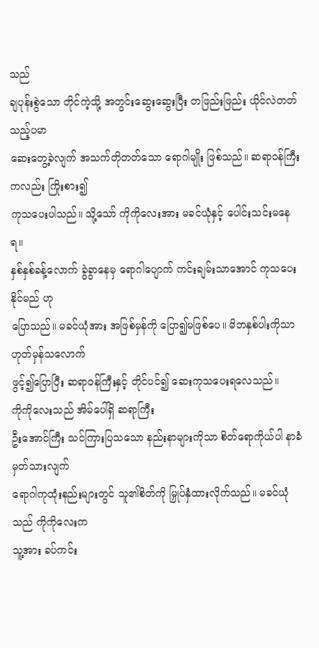သည်
ချပုန်းစွဲသော တိုင်ကဲ့သို့ အတွင်းဆွေးဆွေးပြီး တဖြည်းဖြည်း ယိုင်လဲတတ်သည့်ပမာ
ဆေးတွေ့ခဲလျက် အသက်တိုတတ်သော ရောဂါမျိုး ဖြစ်သည်။ ဆရာဝန်ကြီးကလည်း ကြိုးစား၍
ကုသပေးပါသည်။ သို့သော် ကိုကိုလေးအား မခင်ယုံနှင့် ပေါင်းသင်းမနေရ။
နှစ်နှစ်ခန့်လောက် ခွဲခွာနေမှ ရောဂါပျောက် ကင်းချမ်းသာအောင် ကုသပေးနိုင်မည် ဟု
ပြောသည်။ မခင်ယုံအား အဖြစ်မှန်ကို ပြော၍မဖြစ်ပေ။ မိဘနှစ်ပါးကိုသာ ဟုတ်မှန်သလောက်
ဖွင့်၍ပြောပြီး ဆရာဝန်ကြီးနှင့် တိုင်ပင်၍ ဆေးကုသပေးရလေသည်။
ကိုကိုလေးသည် အိမ်ပေါ်ရှိ ဆရာကြီး
ဦးအောင်ကြီး သင်ကြားပြသသော နည်းနာများကိုသာ စိတ်ရောကိုယ်ပါ နာခံမှတ်သားလျက်
ရောဂါကုထုံးနည်းများတွင် သူ၏စိတ်ကို မြှုပ်နှံထားလိုက်သည်။ မခင်ယုံသည် ကိုကိုလေးက
သူ့အား ခပ်ကင်း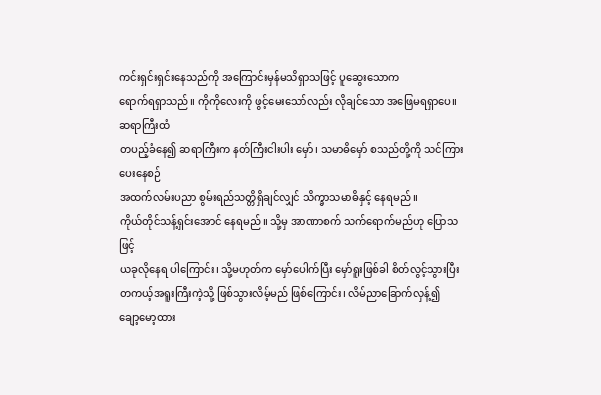ကင်းရှင်းရှင်းနေသည်ကို အကြောင်းမှန်မသိရှာသဖြင့် ပူဆွေးသောက
ရောက်ရရှာသည်။ ကိုကိုလေးကို ဖွင့်မေးသော်လည်း လိုချင်သော အဖြေမရရှာပေ။ ဆရာကြီးထံ
တပည့်ခံနေ၍ ဆရာကြီးက နတ်ကြီးငါးပါး မှော်၊ သမာဓိမှော် စသည်တို့ကို သင်ကြားပေးနေစဉ်
အထက်လမ်းပညာ စွမ်းရည်သတ္တိရှိချင်လျှင် သိက္ခာသမာဓိနှင့် နေရမည်။
ကိုယ်တိုင်သန့်ရှင်းအောင် နေရမည်။ သို့မှ အာဏာစက် သက်ရောက်မည်ဟု ပြောသဖြင့်
ယခုလိုနေရ ပါကြောင်း၊ သို့မဟုတ်က မှော်ပေါက်ပြီး မှော်ရူးဖြစ်ခါ စိတ်လွင့်သွားပြီး
တကယ့်အရူးကြီးကဲ့သို့ ဖြစ်သွားလိမ့်မည် ဖြစ်ကြောင်း၊ လိမ်ညာခြောက်လှန့်၍
ချော့မော့ထား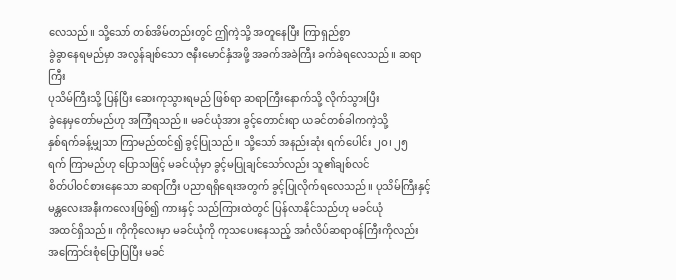လေသည်။ သို့သော် တစ်အိမ်တည်းတွင် ဤကဲ့သို့ အတူနေပြီး ကြာရှည်စွာ
ခွဲခွာနေရမည်မှာ အလွန်ချစ်သော ဇနီးမောင်နှံအဖို့ အခက်အခဲကြီး ခက်ခဲရလေသည်။ ဆရာကြီး
ပုသိမ်ကြီးသို့ ပြန်ပြီး ဆေးကုသွားရမည် ဖြစ်ရာ ဆရာကြီးနောက်သို့ လိုက်သွားပြီး
ခွဲနေမှတော်မည်ဟု အကြံရသည်။ မခင်ယုံအား ခွင့်တောင်းရာ ယခင်တစ်ခါကကဲ့သို့
နှစ်ရက်ခန့်မျှသာ ကြာမည်ထင်၍ ခွင့်ပြုသည်။ သို့သော် အနည်းဆုံး ရက်ပေါင်း ၂ဝ၊ ၂၅
ရက် ကြာမည်ဟု ပြောသဖြင့် မခင်ယုံမှာ ခွင့်မပြုချင်သော်လည်း သူ၏ချစ်လင်
စိတ်ပါဝင်စားနေသော ဆရာကြီး ပညာရရှိရေးအတွက် ခွင့်ပြုလိုက်ရလေသည်။ ပုသိမ်ကြီးနှင့်
မန္တလေးအနီးကလေးဖြစ်၍ ကားနှင့် သည်ကြားထဲတွင် ပြန်လာနိုင်သည်ဟု မခင်ယုံ
အထင်ရှိသည်။ ကိုကိုလေးမှာ မခင်ယုံကို ကုသပေးနေသည့် အင်္ဂလိပ်ဆရာဝန်ကြီးကိုလည်း
အကြောင်းစုံပြောပြပြီး မခင်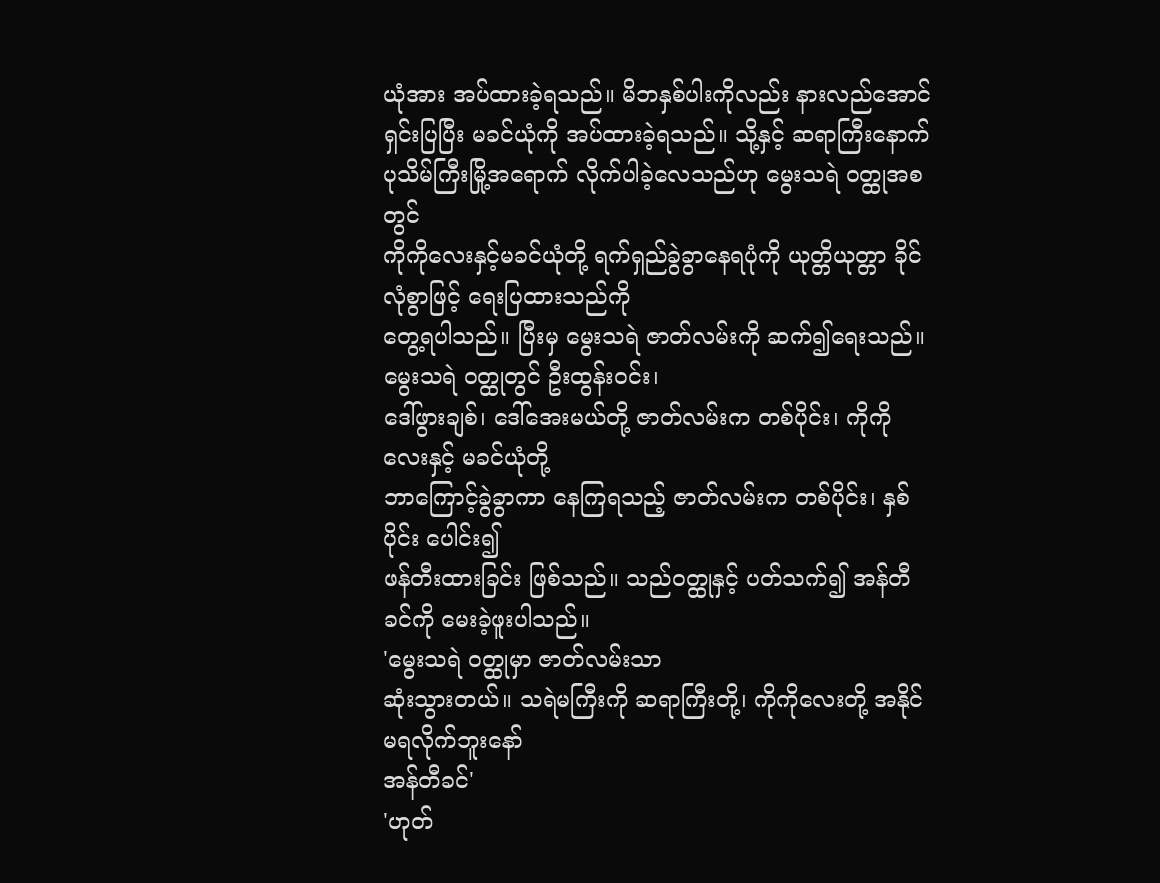ယုံအား အပ်ထားခဲ့ရသည်။ မိဘနှစ်ပါးကိုလည်း နားလည်အောင်
ရှင်းပြပြီး မခင်ယုံကို အပ်ထားခဲ့ရသည်။ သို့နှင့် ဆရာကြီးနောက်
ပုသိမ်ကြီးမြို့အရောက် လိုက်ပါခဲ့လေသည်ဟု မွေးသရဲ ဝတ္ထုအစတွင်
ကိုကိုလေးနှင့်မခင်ယုံတို့ ရက်ရှည်ခွဲခွာနေရပုံကို ယုတ္တိယုတ္တာ ခိုင်လုံစွာဖြင့် ရေးပြထားသည်ကို
တွေ့ရပါသည်။ ပြီးမှ မွေးသရဲ ဇာတ်လမ်းကို ဆက်၍ရေးသည်။
မွေးသရဲ ဝတ္ထုတွင် ဦးထွန်းဝင်း၊
ဒေါ်ဖွားချစ်၊ ဒေါ်အေးမယ်တို့ ဇာတ်လမ်းက တစ်ပိုင်း၊ ကိုကိုလေးနှင့် မခင်ယုံတို့
ဘာကြောင့်ခွဲခွာကာ နေကြရသည့် ဇာတ်လမ်းက တစ်ပိုင်း၊ နှစ်ပိုင်း ပေါင်း၍
ဖန်တီးထားခြင်း ဖြစ်သည်။ သည်ဝတ္ထုနှင့် ပတ်သက်၍ အန်တီခင်ကို မေးခဲ့ဖူးပါသည်။
'မွေးသရဲ ဝတ္ထုမှာ ဇာတ်လမ်းသာ
ဆုံးသွားတယ်။ သရဲမကြီးကို ဆရာကြီးတို့၊ ကိုကိုလေးတို့ အနိုင်မရလိုက်ဘူးနော်
အန်တီခင်'
'ဟုတ်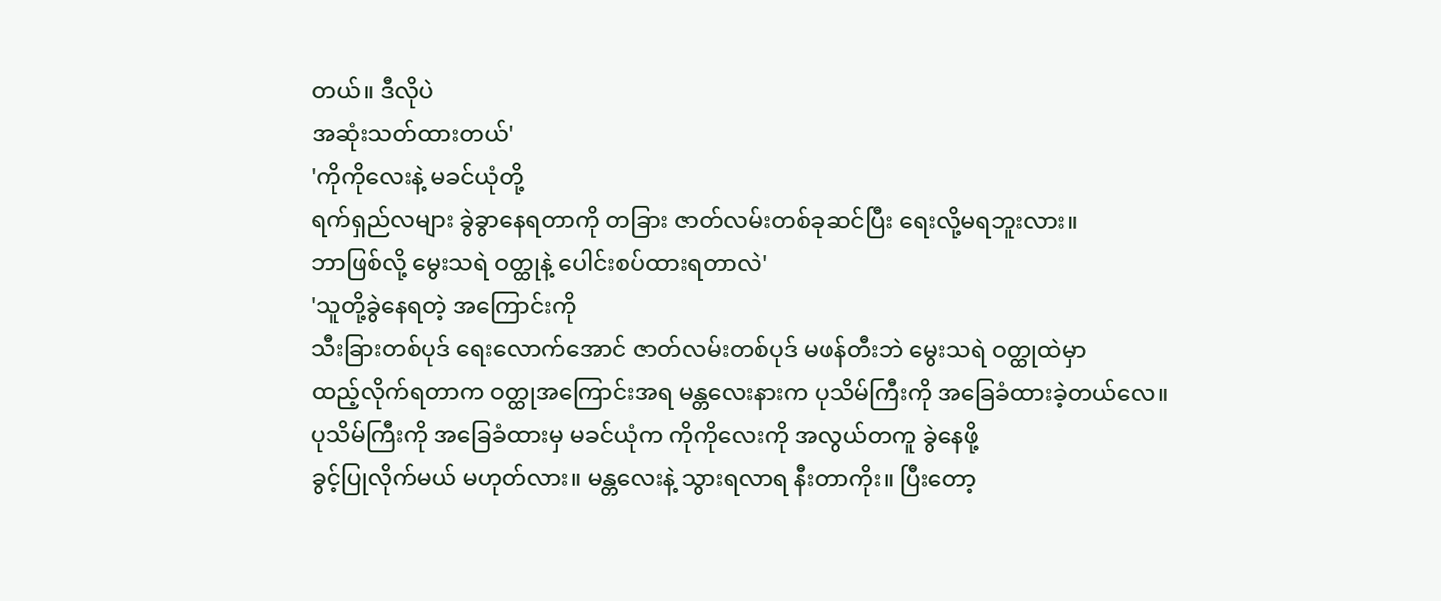တယ်။ ဒီလိုပဲ
အဆုံးသတ်ထားတယ်'
'ကိုကိုလေးနဲ့ မခင်ယုံတို့
ရက်ရှည်လများ ခွဲခွာနေရတာကို တခြား ဇာတ်လမ်းတစ်ခုဆင်ပြီး ရေးလို့မရဘူးလား။
ဘာဖြစ်လို့ မွေးသရဲ ဝတ္ထုနဲ့ ပေါင်းစပ်ထားရတာလဲ'
'သူတို့ခွဲနေရတဲ့ အကြောင်းကို
သီးခြားတစ်ပုဒ် ရေးလောက်အောင် ဇာတ်လမ်းတစ်ပုဒ် မဖန်တီးဘဲ မွေးသရဲ ဝတ္ထုထဲမှာ
ထည့်လိုက်ရတာက ဝတ္ထုအကြောင်းအရ မန္တလေးနားက ပုသိမ်ကြီးကို အခြေခံထားခဲ့တယ်လေ။
ပုသိမ်ကြီးကို အခြေခံထားမှ မခင်ယုံက ကိုကိုလေးကို အလွယ်တကူ ခွဲနေဖို့
ခွင့်ပြုလိုက်မယ် မဟုတ်လား။ မန္တလေးနဲ့ သွားရလာရ နီးတာကိုး။ ပြီးတော့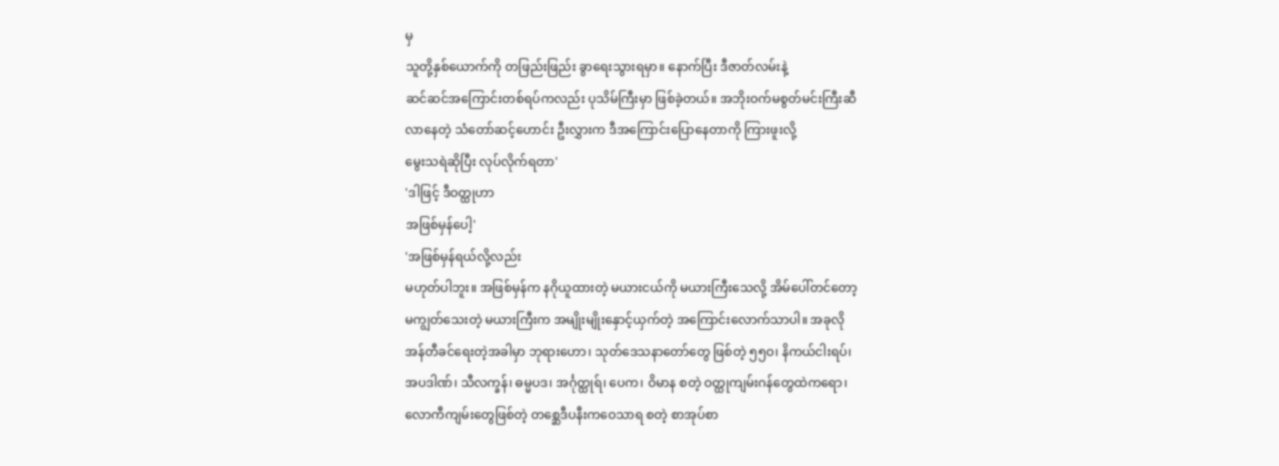မှ
သူတို့နှစ်ယောက်ကို တဖြည်းဖြည်း ခွာရေးသွားရမှာ။ နောက်ပြီး ဒီဇာတ်လမ်းနဲ့
ဆင်ဆင်အကြောင်းတစ်ရပ်ကလည်း ပုသိမ်ကြီးမှာ ဖြစ်ခဲ့တယ်။ အဘိုးဝက်မစွတ်မင်းကြီးဆီ
လာနေတဲ့ သံတော်ဆင့်ဟောင်း ဦးလွှားက ဒီအကြောင်းပြောနေတာကို ကြားဖူးလို့
မွေးသရဲဆိုပြီး လုပ်လိုက်ရတာ'
'ဒါဖြင့် ဒီဝတ္ထုဟာ
အဖြစ်မှန်ပေါ့'
'အဖြစ်မှန်ရယ်လို့လည်း
မဟုတ်ပါဘူး။ အဖြစ်မှန်က နဂိုယူထားတဲ့ မယားငယ်ကို မယားကြီးသေလို့ အိမ်ပေါ်တင်တော့
မကျွတ်သေးတဲ့ မယားကြီးက အမျိုးမျိုးနှောင့်ယှက်တဲ့ အကြောင်းလောက်သာပါ။ အခုလို
အန်တီခင်ရေးတဲ့အခါမှာ ဘုရားဟော၊ သုတ်ဒေသနာတော်တွေ ဖြစ်တဲ့ ၅၅ဝ၊ နိကယ်ငါးရပ်၊
အပဒါဏ်၊ သီလက္ခန်၊ ဓမ္မပဒ၊ အင်္ဂုတ္ထုရ်၊ ပေက၊ ဝိမာန စတဲ့ ဝတ္ထုကျမ်းဂန်တွေထဲကရော၊
လောကီကျမ်းတွေဖြစ်တဲ့ တစ္ဆေဒီပနီးကဝေသာရ စတဲ့ စာအုပ်စာ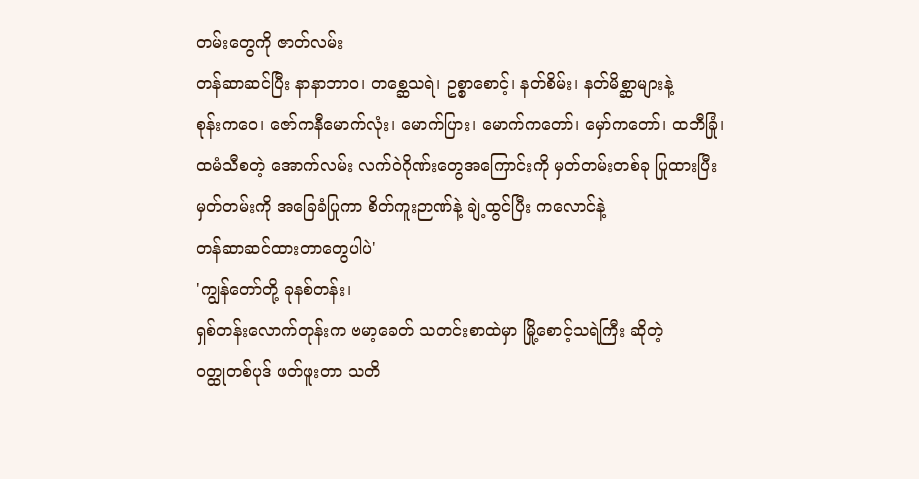တမ်းတွေကို ဇာတ်လမ်း
တန်ဆာဆင်ပြီး နာနာဘာဝ၊ တစ္ဆေသရဲ၊ ဥစ္စာစောင့်၊ နတ်စိမ်း၊ နတ်မိစ္ဆာများနဲ့
စုန်းကဝေ၊ ဇော်ကနီမောက်လုံး၊ မောက်ပြား၊ မောက်ကတော်၊ မှော်ကတော်၊ ထဘီခြုံ၊
ထမံသီစတဲ့ အောက်လမ်း လက်ဝဲဂိုဏ်းတွေအကြောင်းကို မှတ်တမ်းတစ်ခု ပြုထားပြီး
မှတ်တမ်းကို အခြေခံပြုကာ စိတ်ကူးဉာဏ်နဲ့ ချဲ့ထွင်ပြီး ကလောင်နဲ့
တန်ဆာဆင်ထားတာတွေပါပဲ'
'ကျွန်တော်တို့ ခုနစ်တန်း၊
ရှစ်တန်းလောက်တုန်းက ဗမာ့ခေတ် သတင်းစာထဲမှာ မြို့စောင့်သရဲကြီး ဆိုတဲ့
ဝတ္ထုတစ်ပုဒ် ဖတ်ဖူးတာ သတိ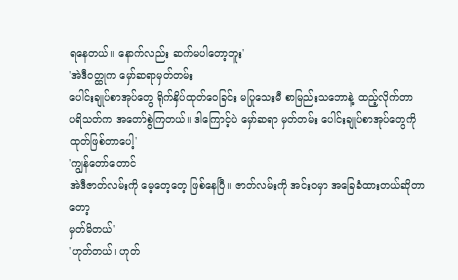ရနေတယ်။ နောက်လည်း ဆက်မပါတော့ဘူး'
'အဲဒီဝတ္ထုက မှော်ဆရာမှတ်တမ်း
ပေါင်းချုပ်စာအုပ်တွေ ရိုက်နှိပ်ထုတ်ဝေခြင်း မပြုသေးမီ စာမြည်းသဘောနဲ့ ထည့်လိုက်တာ
ပရိသတ်က အတော်စွဲကြတယ်။ ဒါကြောင့်ပဲ မှော်ဆရာ မှတ်တမ်း ပေါင်းချုပ်စာအုပ်တွေကို
ထုတ်ဖြစ်တာပေါ့'
'ကျွန်တော်တောင်
အဲဒီဇာတ်လမ်းကို မေ့တေ့တေ့ ဖြစ်နေပြီ။ ဇာတ်လမ်းကို အင်းဝမှာ အခြေခံထားတယ်ဆိုတာတော့
မှတ်မိတယ်'
'ဟုတ်တယ်၊ ဟုတ်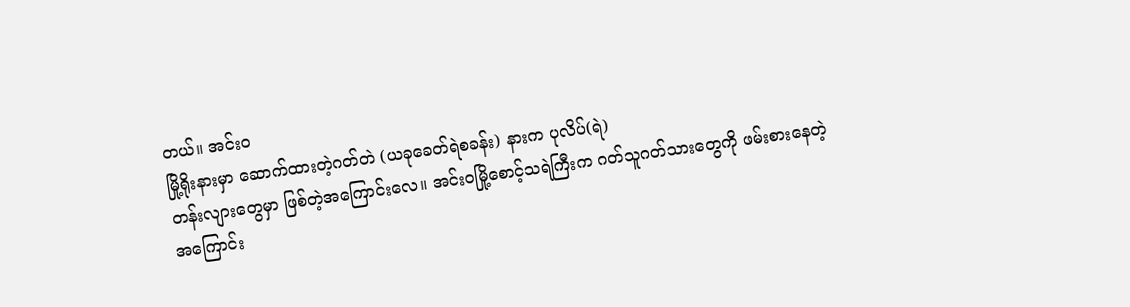တယ်။ အင်းဝ
မြို့ရိုးနားမှာ ဆောက်ထားတဲ့ဂတ်တဲ (ယခုခေတ်ရဲစခန်း) နားက ပုလိပ်(ရဲ)
တန်းလျားတွေမှာ ဖြစ်တဲ့အကြောင်းလေ။ အင်းဝမြို့စောင့်သရဲကြီးက ဂတ်သူဂတ်သားတွေကို ဖမ်းစားနေတဲ့
အကြောင်း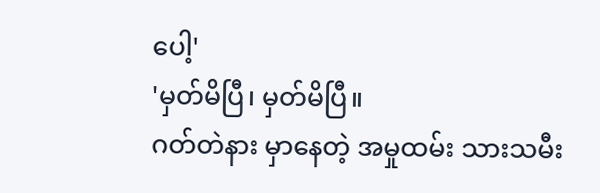ပေါ့'
'မှတ်မိပြီ၊ မှတ်မိပြီ။
ဂတ်တဲနား မှာနေတဲ့ အမှုထမ်း သားသမီး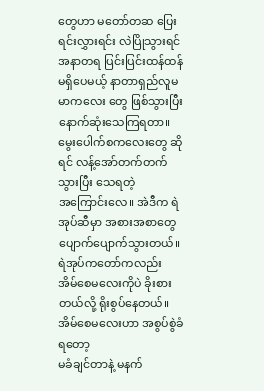တွေဟာ မတော်တဆ ပြေးရင်းလွှားရင်း လဲပြိုသွားရင်
အနာတရ ပြင်းပြင်းထန်ထန် မရှိပေမယ့် နာတာရှည်လူမမာကလေး တွေ ဖြစ်သွားပြီး
နောက်ဆုံးသေကြရတာ။ မွေးပေါက်စကလေးတွေ ဆိုရင် လန့်အော်တက်တက်သွားပြီး သေရတဲ့
အကြောင်းလေ။ အဲဒီက ရဲအုပ်ဆီမှာ အစားအစာတွေ ပျောက်ပျောက်သွားတယ်။ ရဲအုပ်ကတော်ကလည်း
အိမ်စေမလေးကိုပဲ ခိုးစားတယ်လို့ ရိုးစွပ်နေတယ်။ အိမ်စေမလေးဟာ အစွပ်စွဲခံရတော့
မခံချင်တာနဲ့ မနက်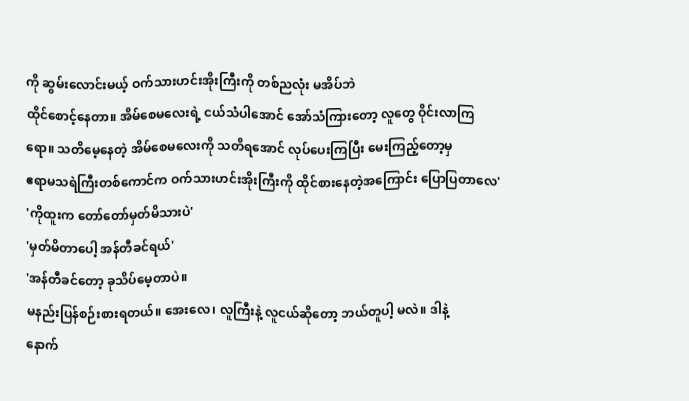ကို ဆွမ်းလောင်းမယ့် ဝက်သားဟင်းအိုးကြီးကို တစ်ညလုံး မအိပ်ဘဲ
ထိုင်စောင့်နေတာ။ အိမ်စေမလေးရဲ့ ငယ်သံပါအောင် အော်သံကြားတော့ လူတွေ ဝိုင်းလာကြ
ရော။ သတိမေ့နေတဲ့ အိမ်စေမလေးကို သတိရအောင် လုပ်ပေးကြပြီး မေးကြည့်တော့မှ
ဧရာမသရဲကြီးတစ်ကောင်က ဝက်သားဟင်းအိုးကြီးကို ထိုင်စားနေတဲ့အကြောင်း ပြောပြတာလေ'
'ကိုထူးက တော်တော်မှတ်မိသားပဲ'
'မှတ်မိတာပေါ့ အန်တီခင်ရယ်'
'အန်တီခင်တော့ ခုသိပ်မေ့တာပဲ။
မနည်းပြန်စဉ်းစားရတယ်။ အေးလေ၊ လူကြီးနဲ့ လူငယ်ဆိုတော့ ဘယ်တူပါ့ မလဲ။ ဒါနဲ့
နောက်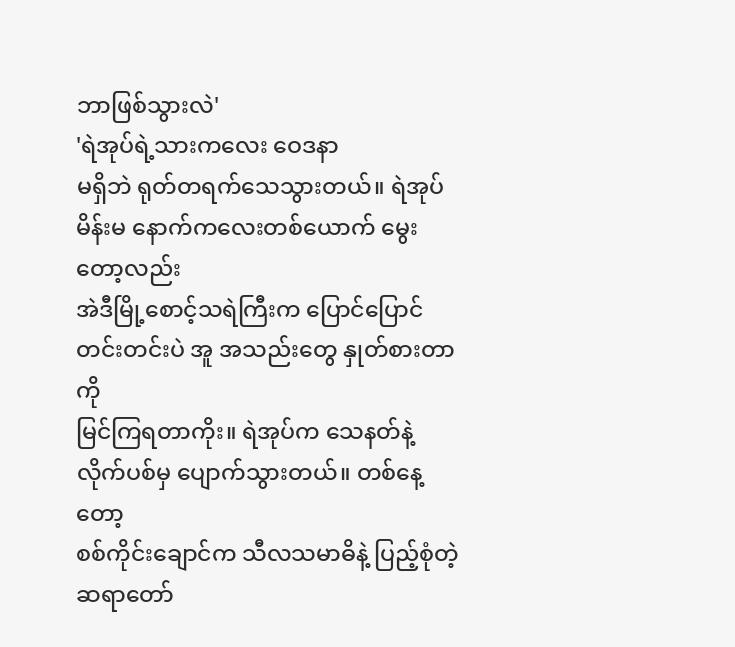ဘာဖြစ်သွားလဲ'
'ရဲအုပ်ရဲ့သားကလေး ဝေဒနာ
မရှိဘဲ ရုတ်တရက်သေသွားတယ်။ ရဲအုပ်မိန်းမ နောက်ကလေးတစ်ယောက် မွေးတော့လည်း
အဲဒီမြို့စောင့်သရဲကြီးက ပြောင်ပြောင်တင်းတင်းပဲ အူ အသည်းတွေ နှုတ်စားတာကို
မြင်ကြရတာကိုး။ ရဲအုပ်က သေနတ်နဲ့ လိုက်ပစ်မှ ပျောက်သွားတယ်။ တစ်နေ့တော့
စစ်ကိုင်းချောင်က သီလသမာဓိနဲ့ ပြည့်စုံတဲ့ ဆရာတော်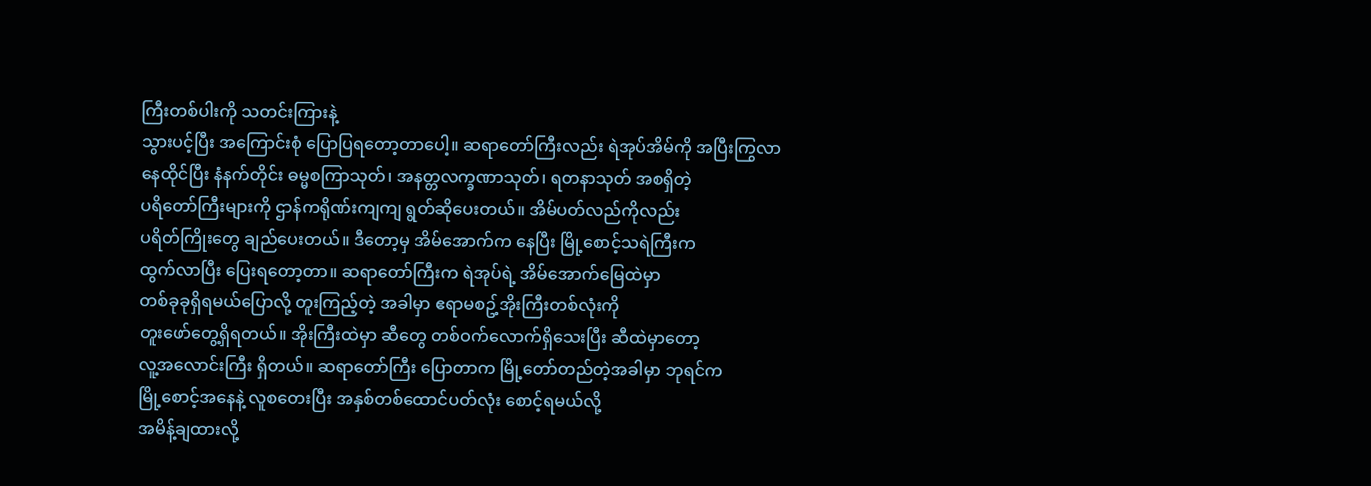ကြီးတစ်ပါးကို သတင်းကြားနဲ့
သွားပင့်ပြီး အကြောင်းစုံ ပြောပြရတော့တာပေါ့။ ဆရာတော်ကြီးလည်း ရဲအုပ်အိမ်ကို အပြီးကြွလာ
နေထိုင်ပြီး နံနက်တိုင်း ဓမ္မစကြာသုတ်၊ အနတ္တလက္ခဏာသုတ်၊ ရတနာသုတ် အစရှိတဲ့
ပရိတော်ကြီးများကို ဌာန်ကရိုဏ်းကျကျ ရွတ်ဆိုပေးတယ်။ အိမ်ပတ်လည်ကိုလည်း
ပရိတ်ကြိုးတွေ ချည်ပေးတယ်။ ဒီတော့မှ အိမ်အောက်က နေပြီး မြို့စောင့်သရဲကြီးက
ထွက်လာပြီး ပြေးရတော့တာ။ ဆရာတော်ကြီးက ရဲအုပ်ရဲ့ အိမ်အောက်မြေထဲမှာ
တစ်ခုခုရှိရမယ်ပြောလို့ တူးကြည့်တဲ့ အခါမှာ ဧရာမစဥ့်အိုးကြီးတစ်လုံးကို
တူးဖော်တွေ့ရှိရတယ်။ အိုးကြီးထဲမှာ ဆီတွေ တစ်ဝက်လောက်ရှိသေးပြီး ဆီထဲမှာတော့
လူ့အလောင်းကြီး ရှိတယ်။ ဆရာတော်ကြီး ပြောတာက မြို့တော်တည်တဲ့အခါမှာ ဘုရင်က
မြို့စောင့်အနေနဲ့ လူစတေးပြီး အနှစ်တစ်ထောင်ပတ်လုံး စောင့်ရမယ်လို့
အမိန့်ချထားလို့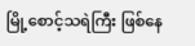မြို့စောင့်သရဲကြီး ဖြစ်နေ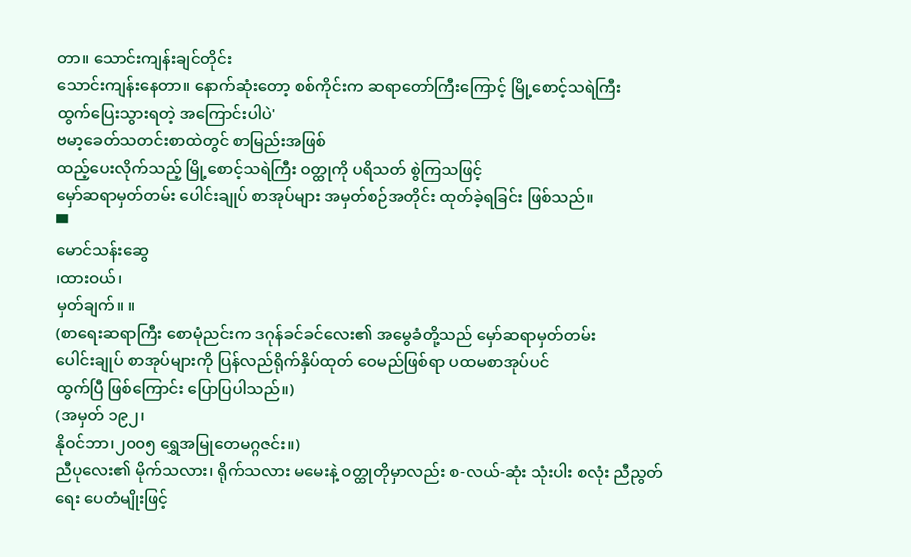တာ။ သောင်းကျန်းချင်တိုင်း
သောင်းကျန်းနေတာ။ နောက်ဆုံးတော့ စစ်ကိုင်းက ဆရာတော်ကြီးကြောင့် မြို့စောင့်သရဲကြီး
ထွက်ပြေးသွားရတဲ့ အကြောင်းပါပဲ'
ဗမာ့ခေတ်သတင်းစာထဲတွင် စာမြည်းအဖြစ်
ထည့်ပေးလိုက်သည့် မြို့စောင့်သရဲကြီး ဝတ္ထုကို ပရိသတ် စွဲကြသဖြင့်
မှော်ဆရာမှတ်တမ်း ပေါင်းချုပ် စာအုပ်များ အမှတ်စဉ်အတိုင်း ထုတ်ခဲ့ရခြင်း ဖြစ်သည်။
▀
မောင်သန်းဆွေ
၊ထားဝယ်၊
မှတ်ချက်။ ။
(စာရေးဆရာကြီး စောမုံညင်းက ဒဂုန်ခင်ခင်လေး၏ အမွေခံတို့သည် မှော်ဆရာမှတ်တမ်း
ပေါင်းချုပ် စာအုပ်များကို ပြန်လည်ရိုက်နှိပ်ထုတ် ဝေမည်ဖြစ်ရာ ပထမစာအုပ်ပင်
ထွက်ပြီ ဖြစ်ကြောင်း ပြောပြပါသည်။)
(အမှတ် ၁၉၂၊
နိုဝင်ဘာ၊၂၀၀၅ ရွှေအမြုတေမဂ္ဂဇင်း။)
ညီပုလေး၏ မိုက်သလား၊ ရိုက်သလား မမေးနဲ့ ဝတ္ထုတိုမှာလည်း စ-လယ်-ဆုံး သုံးပါး စလုံး ညီညွတ်ရေး ပေတံမျိုးဖြင့်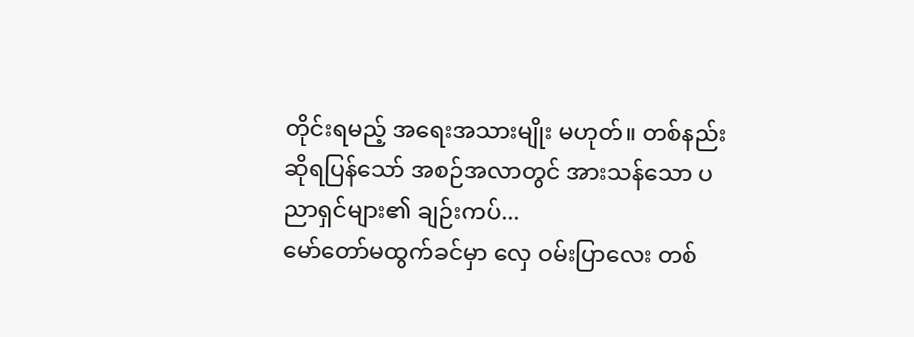တိုင်းရမည့် အရေးအသားမျိုး မဟုတ်။ တစ်နည်းဆိုရပြန်သော် အစဉ်အလာတွင် အားသန်သော ပညာရှင်များ၏ ချဉ်းကပ်...
မော်တော်မထွက်ခင်မှာ လှေ ဝမ်းပြာလေး တစ်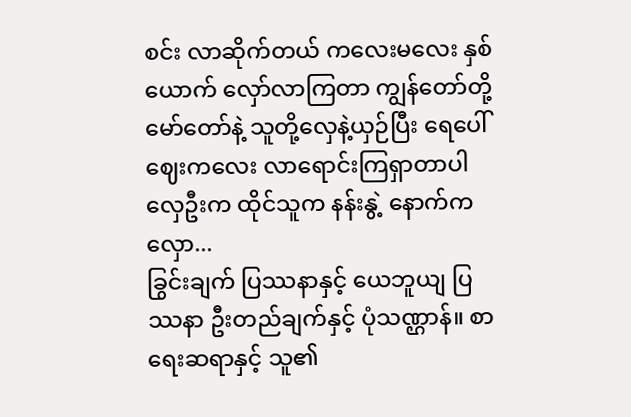စင်း လာဆိုက်တယ် ကလေးမလေး နှစ်ယောက် လှော်လာကြတာ ကျွန်တော်တို့ မော်တော်နဲ့ သူတို့လှေနဲ့ယှဉ်ပြီး ရေပေါ်ဈေးကလေး လာရောင်းကြရှာတာပါ လှေဦးက ထိုင်သူက နန်းနွဲ့ နောက်က လှော...
ခြွင်းချက် ပြဿနာနှင့် ယေဘူယျ ပြဿနာ ဦးတည်ချက်နှင့် ပုံသဏ္ဌာန်။ စာရေးဆရာနှင့် သူ၏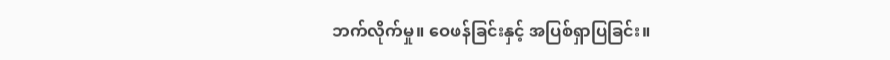ဘက်လိုက်မှု။ ဝေဖန်ခြင်းနှင့် အပြစ်ရှာပြခြင်း။